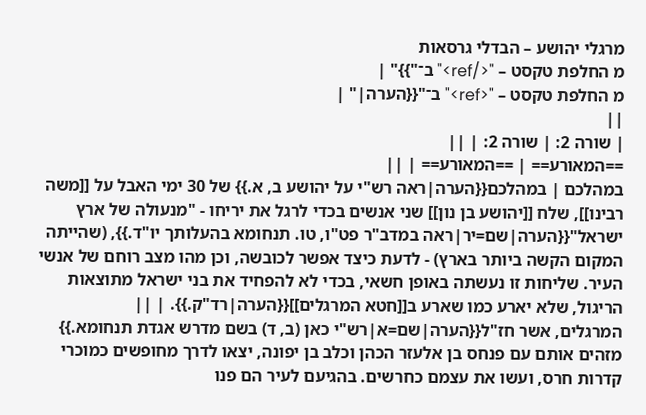מרגלי יהושע – הבדלי גרסאות
מ החלפת טקסט – "</ref>" ב־"}}" |
מ החלפת טקסט – "<ref>" ב־"{{הערה|" |
||
| שורה 2: | שורה 2: | ||
==המאורע== | ==המאורע== | ||
במהלכם | במהלכם{{הערה|ראה רש"י על יהושע ב, א.}} של 30 ימי האבל על [[משה רבינו]], שלח [[יהושע בן נון]] שני אנשים בכדי לרגל את יריחו - "מנעולה של ארץ ישראל"{{הערה|שם=יר|ראה במדב"ר פט"ו, טו. תנחומא בהעלותך יו"ד.}}, (שהייתה המקום הקשה ביותר בארץ) - לדעת כיצד אפשר לכובשה, וכן מהו מצב רוחם של אנשי העיר. שליחות זו נעשתה באופן חשאי, בכדי לא להפחיד את בני ישראל מתוצאות הריגול, שלא יארע כמו שארע ב[[חטא המרגלים]]{{הערה|רד"ק.}}. | ||
המרגלים, אשר חז"ל{{הערה|שם=א|רש"י כאן (ב, ד) בשם מדרש אגדת תנחומא.}} מזהים אותם עם פנחס בן אלעזר הכהן וכלב בן יפונה, יצאו לדרך מחופשים כמוכרי קדרות חרס, ועשו את עצמם כחרשים. בהגיעם לעיר הם פנו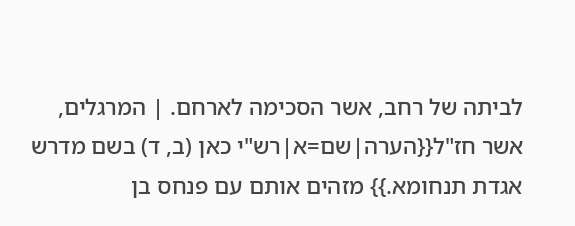לביתה של רחב, אשר הסכימה לארחם. | המרגלים, אשר חז"ל{{הערה|שם=א|רש"י כאן (ב, ד) בשם מדרש אגדת תנחומא.}} מזהים אותם עם פנחס בן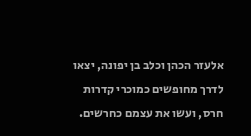אלעזר הכהן וכלב בן יפונה, יצאו לדרך מחופשים כמוכרי קדרות חרס, ועשו את עצמם כחרשים.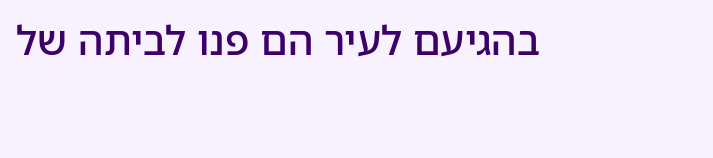בהגיעם לעיר הם פנו לביתה של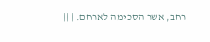רחב, אשר הסכימה לארחם. | ||